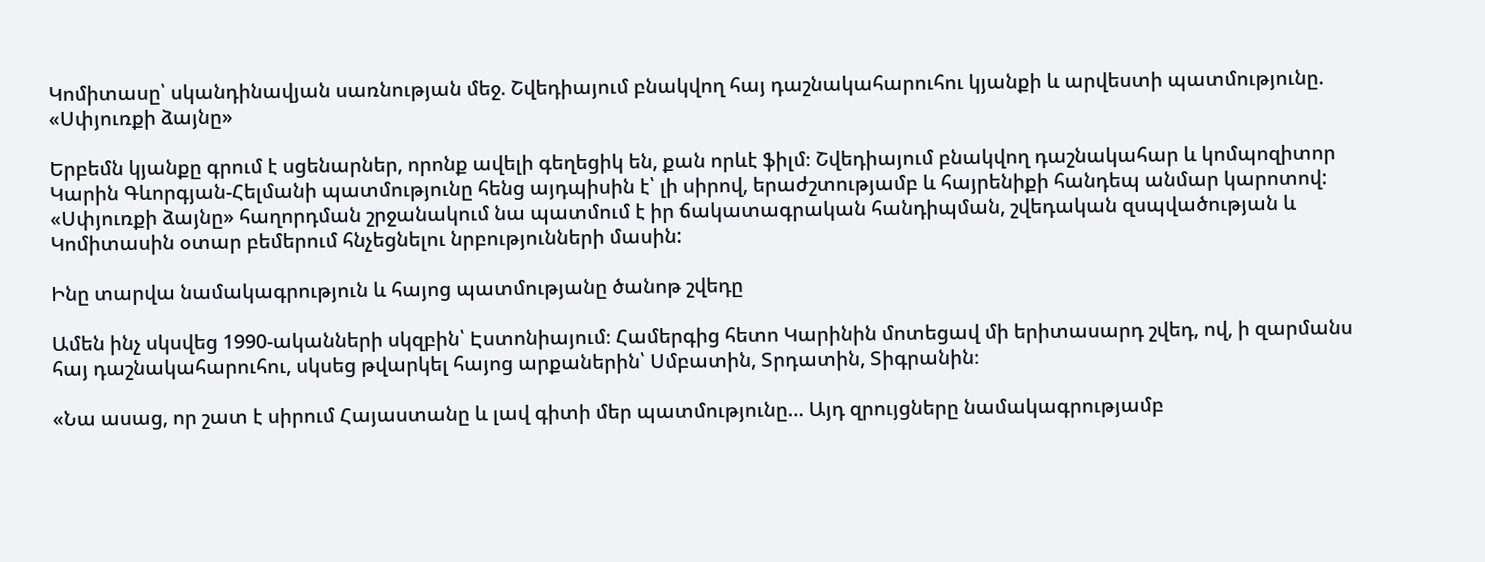Կոմիտասը՝ սկանդինավյան սառնության մեջ. Շվեդիայում բնակվող հայ դաշնակահարուհու կյանքի և արվեստի պատմությունը. «Սփյուռքի ձայնը»

Երբեմն կյանքը գրում է սցենարներ, որոնք ավելի գեղեցիկ են, քան որևէ ֆիլմ։ Շվեդիայում բնակվող դաշնակահար և կոմպոզիտոր Կարին Գևորգյան-Հելմանի պատմությունը հենց այդպիսին է՝ լի սիրով, երաժշտությամբ և հայրենիքի հանդեպ անմար կարոտով: «Սփյուռքի ձայնը» հաղորդման շրջանակում նա պատմում է իր ճակատագրական հանդիպման, շվեդական զսպվածության և Կոմիտասին օտար բեմերում հնչեցնելու նրբությունների մասին:

Ինը տարվա նամակագրություն և հայոց պատմությանը ծանոթ շվեդը

Ամեն ինչ սկսվեց 1990-ականների սկզբին՝ Էստոնիայում։ Համերգից հետո Կարինին մոտեցավ մի երիտասարդ շվեդ, ով, ի զարմանս հայ դաշնակահարուհու, սկսեց թվարկել հայոց արքաներին՝ Սմբատին, Տրդատին, Տիգրանին։

«Նա ասաց, որ շատ է սիրում Հայաստանը և լավ գիտի մեր պատմությունը… Այդ զրույցները նամակագրությամբ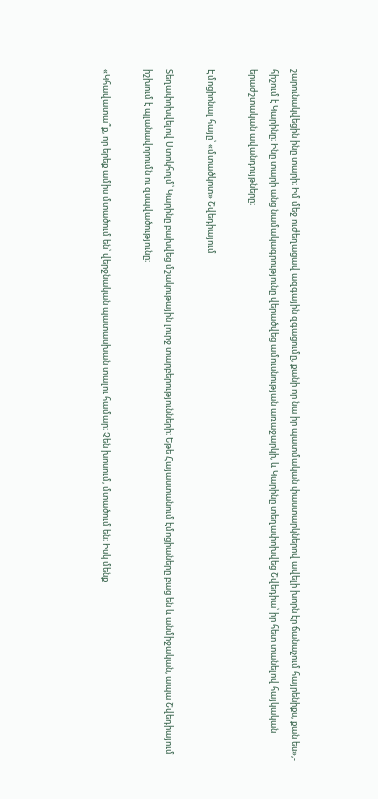շարունակվեցին ինը տարի։ Իմ մեջ ուժեղացավ ազգային զգացումը, քանի որ նա իր պատմական փաստարկներով ավելի խորն էր ճանաչում հայրենիքս, քան ես»,- հիշում է Կարինը։ Ինը տարի անց նամակագրությունը վերածվեց ամուսնության առաջարկի, և Կարինը տեղափոխվեց Շվեդիա՝ իր հետ տանելով հայկական երաժշտական ավանդույթները։

Էմոցիոնալ հայը՝ «մտածկոտ» Շվեդիայում

Տեղափոխվելով Ստոկհոլմ՝ Կարինը բախվեց մշակութային լուրջ տարբերությունների։ Եթե Հայաստանում էմոցիաները բաց են և անմիջական, ապա Շվեդիայում իշխում է պլանավորումն ու զսպվածությունը։

«Կհավատա՞ք, որ երեք ամիս մտածում են՝ վերջնական պատասխան տալու համար։ Չեն խոսում, մտածում են։ Իսկ մենք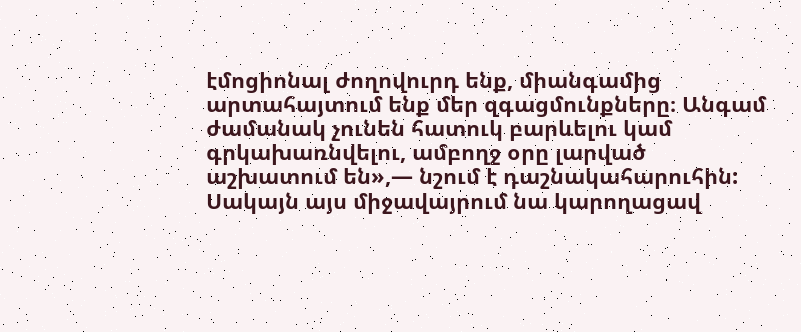էմոցիոնալ ժողովուրդ ենք, միանգամից արտահայտում ենք մեր զգացմունքները։ Անգամ ժամանակ չունեն հատուկ բարևելու կամ գրկախառնվելու, ամբողջ օրը լարված աշխատում են»,— նշում է դաշնակահարուհին: Սակայն այս միջավայրում նա կարողացավ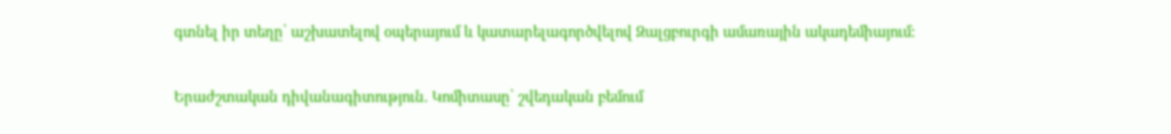գտնել իր տեղը՝ աշխատելով օպերայում և կատարելագործվելով Զալցբուրգի ամառային ակադեմիայում:

Երաժշտական դիվանագիտություն. Կոմիտասը՝ շվեդական բեմում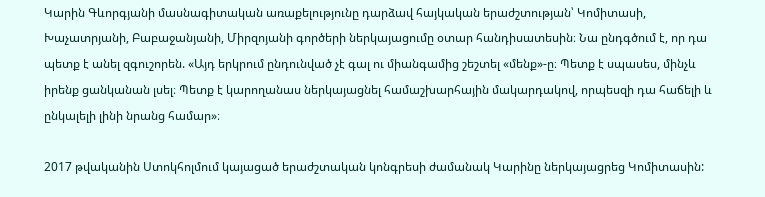Կարին Գևորգյանի մասնագիտական առաքելությունը դարձավ հայկական երաժշտության՝ Կոմիտասի, Խաչատրյանի, Բաբաջանյանի, Միրզոյանի գործերի ներկայացումը օտար հանդիսատեսին։ Նա ընդգծում է, որ դա պետք է անել զգուշորեն. «Այդ երկրում ընդունված չէ գալ ու միանգամից շեշտել «մենք»-ը։ Պետք է սպասես, մինչև իրենք ցանկանան լսել։ Պետք է կարողանաս ներկայացնել համաշխարհային մակարդակով, որպեսզի դա հաճելի և ընկալելի լինի նրանց համար»։

2017 թվականին Ստոկհոլմում կայացած երաժշտական կոնգրեսի ժամանակ Կարինը ներկայացրեց Կոմիտասին: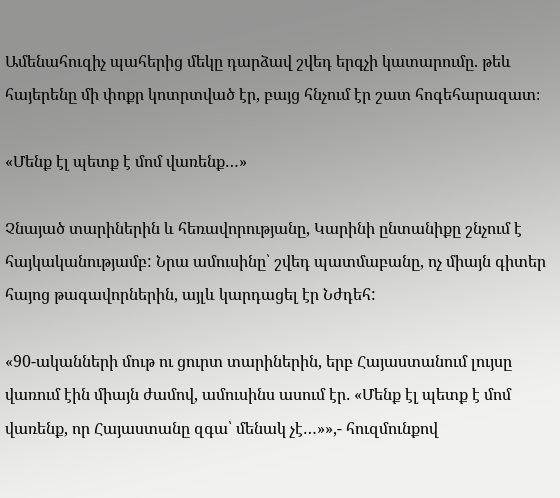Ամենահուզիչ պահերից մեկը դարձավ շվեդ երգչի կատարումը. թեև հայերենը մի փոքր կոտրտված էր, բայց հնչում էր շատ հոգեհարազատ։

«Մենք էլ պետք է մոմ վառենք…»

Չնայած տարիներին և հեռավորությանը, Կարինի ընտանիքը շնչում է հայկականությամբ: Նրա ամուսինը՝ շվեդ պատմաբանը, ոչ միայն գիտեր հայոց թագավորներին, այլև կարդացել էր Նժդեհ:

«90-ականների մութ ու ցուրտ տարիներին, երբ Հայաստանում լույսը վառում էին միայն ժամով, ամուսինս ասում էր․ «Մենք էլ պետք է մոմ վառենք, որ Հայաստանը զգա՝ մենակ չէ…»»,- հուզմունքով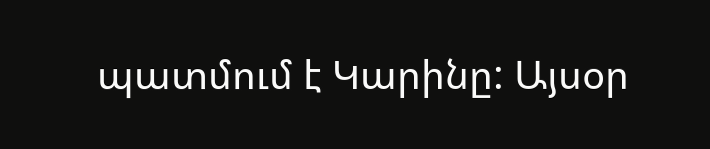պատմում է Կարինը: Այսօր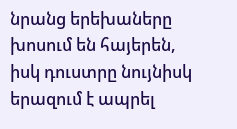նրանց երեխաները խոսում են հայերեն, իսկ դուստրը նույնիսկ երազում է ապրել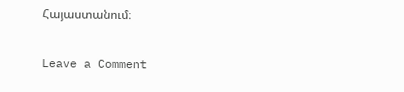Հայաստանում։

Leave a Comment